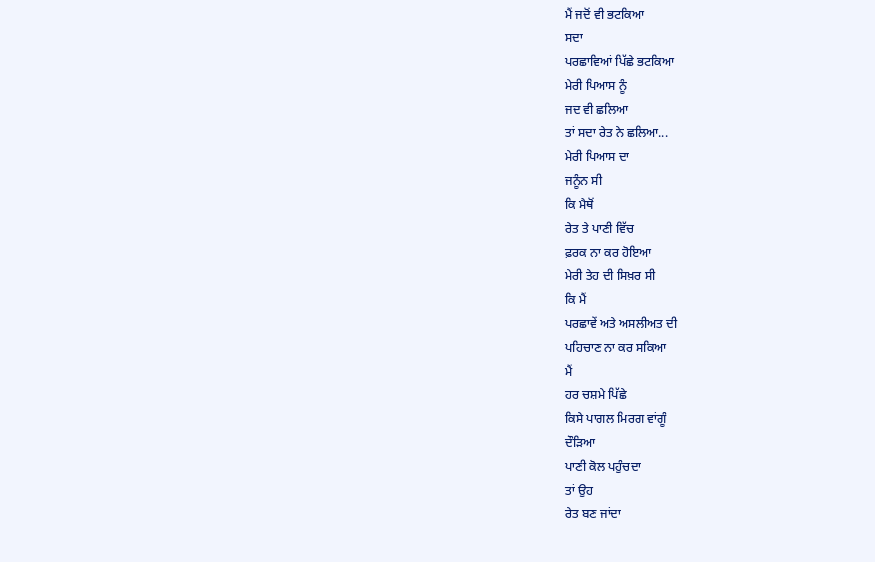ਮੈਂ ਜਦੋਂ ਵੀ ਭਟਕਿਆ
ਸਦਾ
ਪਰਛਾਵਿਆਂ ਪਿੱਛੇ ਭਟਕਿਆ
ਮੇਰੀ ਪਿਆਸ ਨੂੰ
ਜਦ ਵੀ ਛਲਿਆ
ਤਾਂ ਸਦਾ ਰੇਤ ਨੇ ਛਲਿਆ...
ਮੇਰੀ ਪਿਆਸ ਦਾ
ਜਨੂੰਨ ਸੀ
ਕਿ ਮੈਥੋਂ
ਰੇਤ ਤੇ ਪਾਣੀ ਵਿੱਚ
ਫ਼ਰਕ ਨਾ ਕਰ ਹੋਇਆ
ਮੇਰੀ ਤੇਹ ਦੀ ਸਿਖ਼ਰ ਸੀ
ਕਿ ਮੈਂ
ਪਰਛਾਵੇਂ ਅਤੇ ਅਸਲੀਅਤ ਦੀ
ਪਹਿਚਾਣ ਨਾ ਕਰ ਸਕਿਆ
ਮੈਂ
ਹਰ ਚਸ਼ਮੇ ਪਿੱਛੇ
ਕਿਸੇ ਪਾਗਲ ਮਿਰਗ ਵਾਂਗੂੰ
ਦੌੜਿਆ
ਪਾਣੀ ਕੋਲ ਪਹੁੰਚਦਾ
ਤਾਂ ਉਹ
ਰੇਤ ਬਣ ਜਾਂਦਾ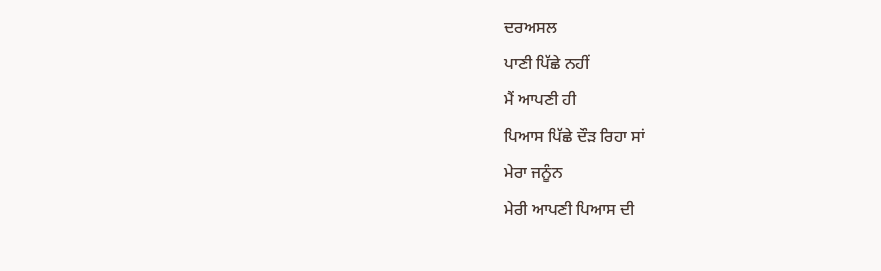ਦਰਅਸਲ
ਪਾਣੀ ਪਿੱਛੇ ਨਹੀਂ
ਮੈਂ ਆਪਣੀ ਹੀ
ਪਿਆਸ ਪਿੱਛੇ ਦੌੜ ਰਿਹਾ ਸਾਂ
ਮੇਰਾ ਜਨੂੰਨ
ਮੇਰੀ ਆਪਣੀ ਪਿਆਸ ਦੀ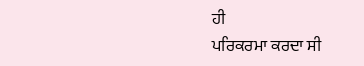ਹੀ
ਪਰਿਕਰਮਾ ਕਰਦਾ ਸੀ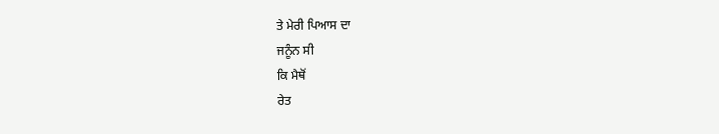ਤੇ ਮੇਰੀ ਪਿਆਸ ਦਾ
ਜਨੂੰਨ ਸੀ
ਕਿ ਮੈਥੋਂ
ਰੇਤ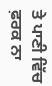ਤੇ ਪਾਣੀ ਵਿੱਚ
ਫ਼ਰਕ ਨਾ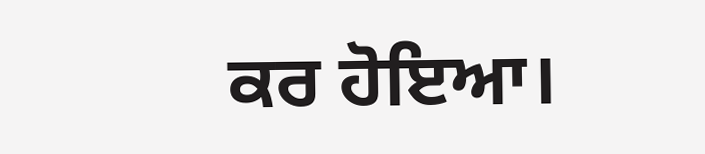ਕਰ ਹੋਇਆ।